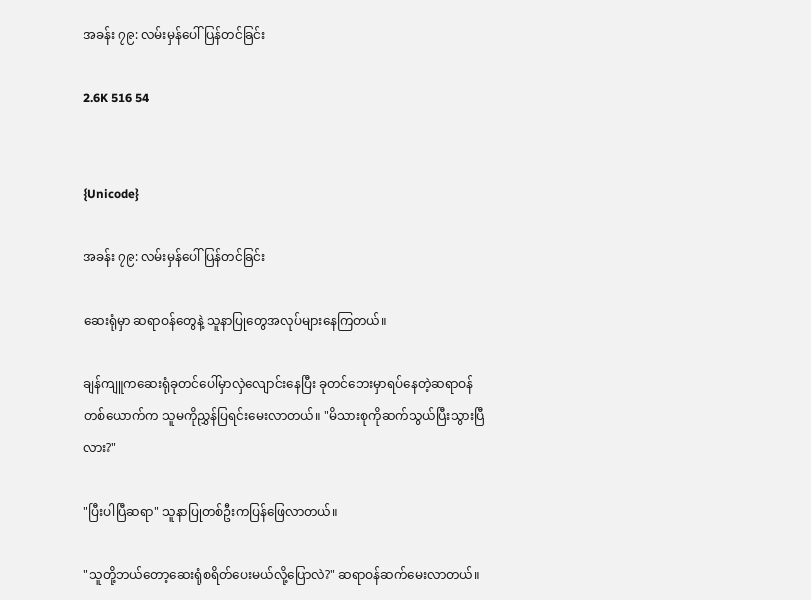အခန်း ၇၉: လမ်းမှန်ပေါ်ပြန်တင်ခြင်း

2.6K 516 54


{Unicode}

အခန်း ၇၉: လမ်းမှန်ပေါ်ပြန်တင်ခြင်း

ဆေးရုံမှာ ဆရာဝန်တွေနဲ့ သူနာပြုတွေအလုပ်များနေကြတယ်။

ချန်ကျူကဆေးရုံခုတင်ပေါ်မှာလှဲလျောင်းနေပြီး ခုတင်ဘေးမှာရပ်နေတဲ့ဆရာဝန်တစ်ယောက်က သူမကိုညွှန်ပြရင်းမေးလာတယ်။ "မိသားစုကိုဆက်သွယ်ပြီးသွားပြီလား?"

"ပြီးပါပြီဆရာ" သူနာပြုတစ်ဦးကပြန်ဖြေလာတယ်။

"သူတို့ဘယ်တော့ဆေးရုံစရိတ်ပေးမယ်လို့ပြောလဲ?" ဆရာဝန်ဆက်မေးလာတယ်။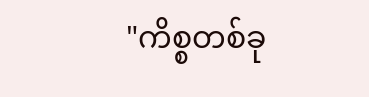"ကိစ္စတစ်ခု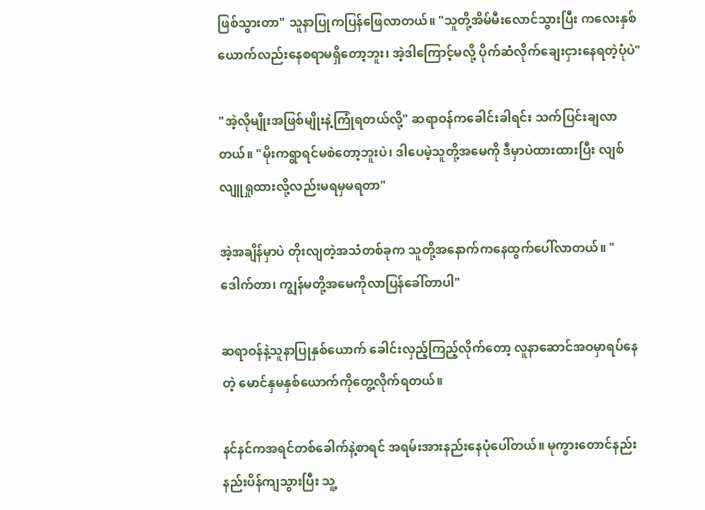ဖြစ်သွားတာ" သူနာပြုကပြန်ဖြေလာတယ်။ "သူတို့အိမ်မီးလောင်သွားပြီး ကလေးနှစ်ယောက်လည်းနေစရာမရှိတော့ဘူး၊ အဲ့ဒါကြောင့်မလို့ ပိုက်ဆံလိုက်ချေးငှားနေရတဲ့ပုံပဲ"

"အဲ့လိုမျိုးအဖြစ်မျိုးနဲ့ကြုံရတယ်လို့" ဆရာဝန်ကခေါင်းခါရင်း သက်ပြင်းချလာတယ်။ "မိုးကရွာရင်မစဲတော့ဘူးပဲ၊ ဒါပေမဲ့သူတို့အမေကို ဒီမှာပဲထားထားပြီး လျစ်လျူရှုထားလို့လည်းမရမှမရတာ"

အဲ့အချိန်မှာပဲ တိုးလျတဲ့အသံတစ်ခုက သူတို့အနောက်ကနေထွက်ပေါ်လာတယ်။ "ဒေါက်တာ၊ ကျွန်မတို့အမေကိုလာပြန်ခေါ်တာပါ"

ဆရာဝန်နဲ့သူနာပြုနှစ်ယောက် ခေါင်းလှည့်ကြည့်လိုက်တော့ လူနာဆောင်အဝမှာရပ်နေတဲ့ မောင်နှမနှစ်ယောက်ကိုတွေ့လိုက်ရတယ်။

နင်နင်ကအရင်တစ်ခေါက်နဲ့စာရင် အရမ်းအားနည်းနေပုံပေါ်တယ်။ မုကွားတောင်နည်းနည်းပိန်ကျသွားပြီး သူ့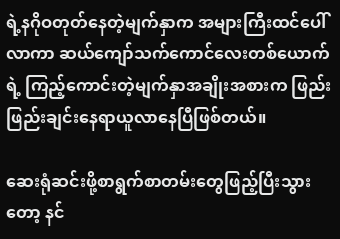ရဲ့နဂိုဝတုတ်နေတဲ့မျက်နှာက အများကြီးထင်ပေါ်လာကာ ဆယ်ကျော်သက်ကောင်လေးတစ်ယောက်ရဲ့ ကြည့်ကောင်းတဲ့မျက်နှာအချိုးအစားက ဖြည်းဖြည်းချင်းနေရာယူလာနေပြီဖြစ်တယ်။

ဆေးရုံဆင်းဖို့စာရွက်စာတမ်းတွေဖြည့်ပြီးသွားတော့ နင်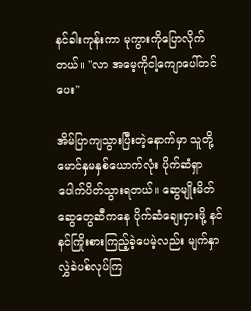နင်ခါးကုန်းကာ မုကွားကိုပြောလိုက်တယ်။ "လာ အမေ့ကိုငါ့ကျောပေါ်တင်ပေး"

အိမ်ပြာကျသွားပြီးတဲ့နောက်မှာ သူတို့မောင်နှမနှစ်ယောက်လုံး ပိုက်ဆံရှာပေါက်ပိတ်သွားရတယ်။ ဆွေမျိုးမိတ်ဆွေတွေဆီကနေ ပိုက်ဆံချေးငှားဖို့ နင်နင်ကြိုးစားကြည့်ခဲ့ပေမဲ့လည်း မျက်နှာလွှဲခဲပစ်လုပ်ကြ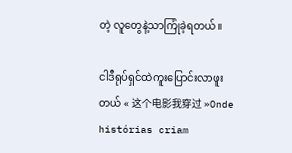တဲ့ လူတွေနဲ့သာကြုံခဲ့ရတယ်။

ငါဒီရုပ်ရှင်ထဲကူးပြောင်းလာဖူးတယ် « 这个电影我穿过 »Onde histórias criam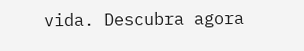vida. Descubra agora